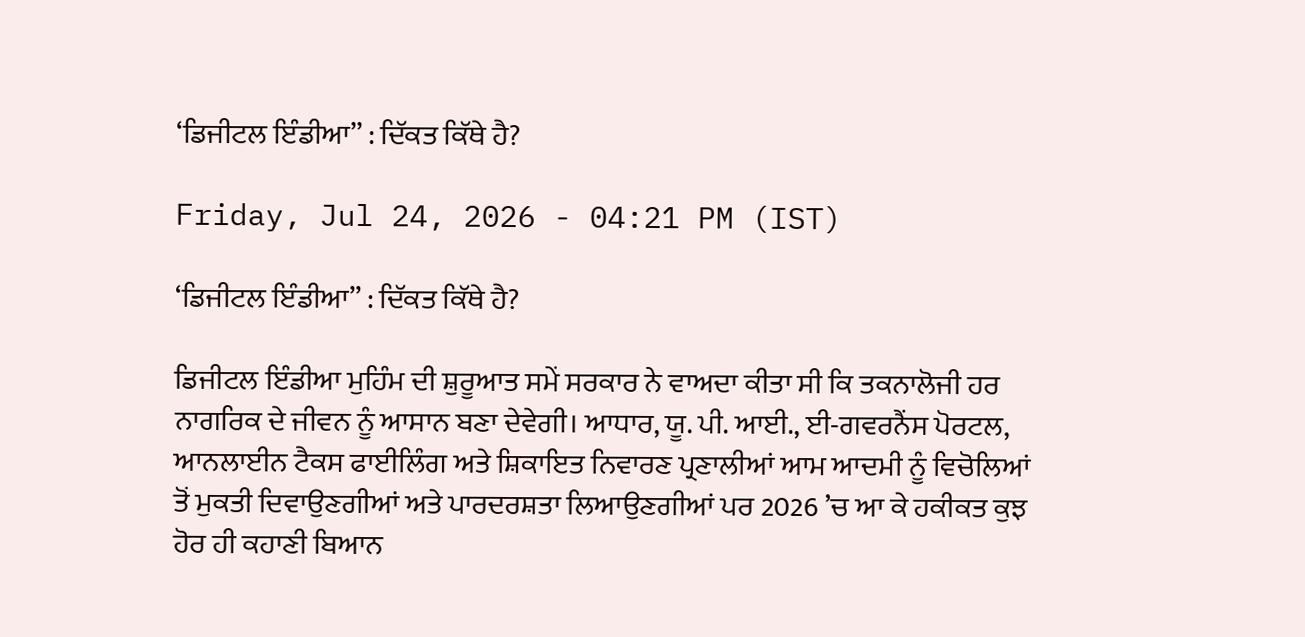‘ਡਿਜੀਟਲ ਇੰਡੀਆ’’ : ਦਿੱਕਤ ਕਿੱਥੇ ਹੈ?

Friday, Jul 24, 2026 - 04:21 PM (IST)

‘ਡਿਜੀਟਲ ਇੰਡੀਆ’’ : ਦਿੱਕਤ ਕਿੱਥੇ ਹੈ?

ਡਿਜੀਟਲ ਇੰਡੀਆ ਮੁਹਿੰਮ ਦੀ ਸ਼ੁਰੂਆਤ ਸਮੇਂ ਸਰਕਾਰ ਨੇ ਵਾਅਦਾ ਕੀਤਾ ਸੀ ਕਿ ਤਕਨਾਲੋਜੀ ਹਰ ਨਾਗਰਿਕ ਦੇ ਜੀਵਨ ਨੂੰ ਆਸਾਨ ਬਣਾ ਦੇਵੇਗੀ। ਆਧਾਰ, ਯੂ. ਪੀ. ਆਈ., ਈ-ਗਵਰਨੈਂਸ ਪੋਰਟਲ, ਆਨਲਾਈਨ ਟੈਕਸ ਫਾਈਲਿੰਗ ਅਤੇ ਸ਼ਿਕਾਇਤ ਨਿਵਾਰਣ ਪ੍ਰਣਾਲੀਆਂ ਆਮ ਆਦਮੀ ਨੂੰ ਵਿਚੋਲਿਆਂ ਤੋਂ ਮੁਕਤੀ ਦਿਵਾਉਣਗੀਆਂ ਅਤੇ ਪਾਰਦਰਸ਼ਤਾ ਲਿਆਉਣਗੀਆਂ ਪਰ 2026 ’ਚ ਆ ਕੇ ਹਕੀਕਤ ਕੁਝ ਹੋਰ ਹੀ ਕਹਾਣੀ ਬਿਆਨ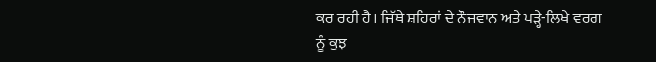ਕਰ ਰਹੀ ਹੈ। ਜਿੱਥੇ ਸ਼ਹਿਰਾਂ ਦੇ ਨੌਜਵਾਨ ਅਤੇ ਪੜ੍ਹੇ-ਲਿਖੇ ਵਰਗ ਨੂੰ ਕੁਝ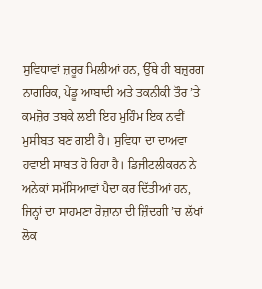ਸੁਵਿਧਾਵਾਂ ਜ਼ਰੂਰ ਮਿਲੀਆਂ ਹਨ, ਉੱਥੇ ਹੀ ਬਜ਼ੁਰਗ ਨਾਗਰਿਕ, ਪੇਂਡੂ ਆਬਾਦੀ ਅਤੇ ਤਕਨੀਕੀ ਤੌਰ ’ਤੇ ਕਮਜ਼ੋਰ ਤਬਕੇ ਲਈ ਇਹ ਮੁਹਿੰਮ ਇਕ ਨਵੀਂ ਮੁਸੀਬਤ ਬਣ ਗਈ ਹੈ। ਸੁਵਿਧਾ ਦਾ ਦਾਅਵਾ ਹਵਾਈ ਸਾਬਤ ਹੋ ਰਿਹਾ ਹੈ। ਡਿਜੀਟਲੀਕਰਨ ਨੇ ਅਨੇਕਾਂ ਸਮੱਸਿਆਵਾਂ ਪੈਦਾ ਕਰ ਦਿੱਤੀਆਂ ਹਨ, ਜਿਨ੍ਹਾਂ ਦਾ ਸਾਹਮਣਾ ਰੋਜ਼ਾਨਾ ਦੀ ਜ਼ਿੰਦਗੀ ’ਚ ਲੱਖਾਂ ਲੋਕ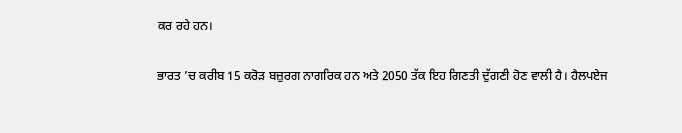ਕਰ ਰਹੇ ਹਨ।

ਭਾਰਤ ’ਚ ਕਰੀਬ 15 ਕਰੋੜ ਬਜ਼ੁਰਗ ਨਾਗਰਿਕ ਹਨ ਅਤੇ 2050 ਤੱਕ ਇਹ ਗਿਣਤੀ ਦੁੱਗਣੀ ਹੋਣ ਵਾਲੀ ਹੈ। ਹੈਲਪਏਜ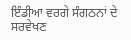ਇੰਡੀਆ ਵਰਗੇ ਸੰਗਠਨਾਂ ਦੇ ਸਰਵੇਖਣ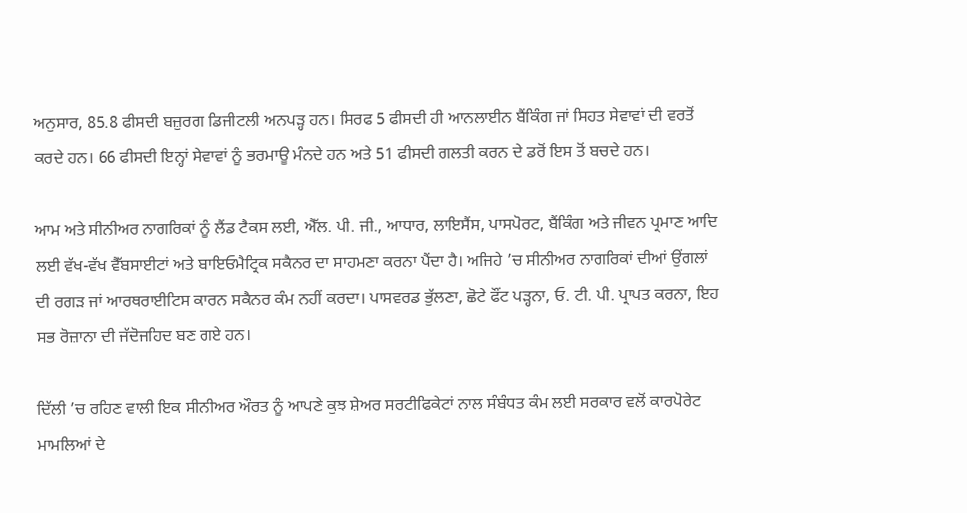ਅਨੁਸਾਰ, 85.8 ਫੀਸਦੀ ਬਜ਼ੁਰਗ ਡਿਜੀਟਲੀ ਅਨਪੜ੍ਹ ਹਨ। ਸਿਰਫ 5 ਫੀਸਦੀ ਹੀ ਆਨਲਾਈਨ ਬੈਂਕਿੰਗ ਜਾਂ ਸਿਹਤ ਸੇਵਾਵਾਂ ਦੀ ਵਰਤੋਂ ਕਰਦੇ ਹਨ। 66 ਫੀਸਦੀ ਇਨ੍ਹਾਂ ਸੇਵਾਵਾਂ ਨੂੰ ਭਰਮਾਊ ਮੰਨਦੇ ਹਨ ਅਤੇ 51 ਫੀਸਦੀ ਗਲਤੀ ਕਰਨ ਦੇ ਡਰੋਂ ਇਸ ਤੋਂ ਬਚਦੇ ਹਨ।

ਆਮ ਅਤੇ ਸੀਨੀਅਰ ਨਾਗਰਿਕਾਂ ਨੂੰ ਲੈਂਡ ਟੈਕਸ ਲਈ, ਐੱਲ. ਪੀ. ਜੀ., ਆਧਾਰ, ਲਾਇਸੈਂਸ, ਪਾਸਪੋਰਟ, ਬੈਂਕਿੰਗ ਅਤੇ ਜੀਵਨ ਪ੍ਰਮਾਣ ਆਦਿ ਲਈ ਵੱਖ-ਵੱਖ ਵੈੱਬਸਾਈਟਾਂ ਅਤੇ ਬਾਇਓਮੈਟ੍ਰਿਕ ਸਕੈਨਰ ਦਾ ਸਾਹਮਣਾ ਕਰਨਾ ਪੈਂਦਾ ਹੈ। ਅਜਿਹੇ ’ਚ ਸੀਨੀਅਰ ਨਾਗਰਿਕਾਂ ਦੀਆਂ ਉਂਗਲਾਂ ਦੀ ਰਗੜ ਜਾਂ ਆਰਥਰਾਈਟਿਸ ਕਾਰਨ ਸਕੈਨਰ ਕੰਮ ਨਹੀਂ ਕਰਦਾ। ਪਾਸਵਰਡ ਭੁੱਲਣਾ, ਛੋਟੇ ਫੌਂਟ ਪੜ੍ਹਨਾ, ਓ. ਟੀ. ਪੀ. ਪ੍ਰਾਪਤ ਕਰਨਾ, ਇਹ ਸਭ ਰੋਜ਼ਾਨਾ ਦੀ ਜੱਦੋਜਹਿਦ ਬਣ ਗਏ ਹਨ।

ਦਿੱਲੀ ’ਚ ਰਹਿਣ ਵਾਲੀ ਇਕ ਸੀਨੀਅਰ ਔਰਤ ਨੂੰ ਆਪਣੇ ਕੁਝ ਸ਼ੇਅਰ ਸਰਟੀਫਿਕੇਟਾਂ ਨਾਲ ਸੰਬੰਧਤ ਕੰਮ ਲਈ ਸਰਕਾਰ ਵਲੋਂ ਕਾਰਪੋਰੇਟ ਮਾਮਲਿਆਂ ਦੇ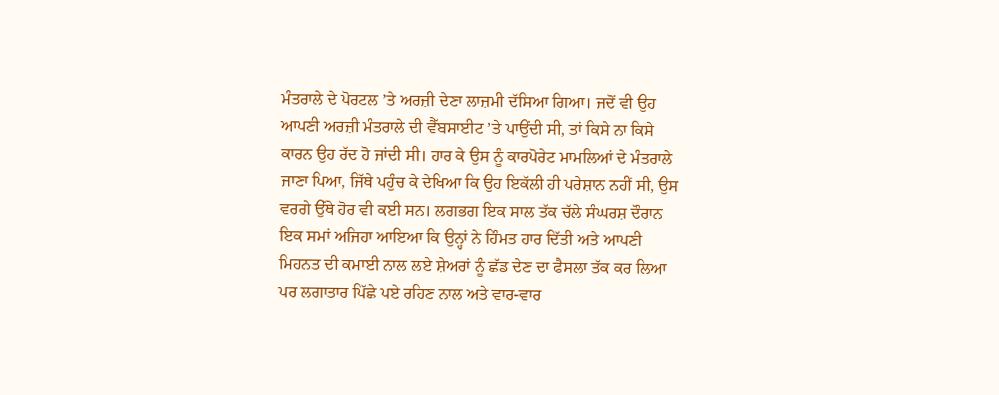ਮੰਤਰਾਲੇ ਦੇ ਪੋਰਟਲ ’ਤੇ ਅਰਜ਼ੀ ਦੇਣਾ ਲਾਜ਼ਮੀ ਦੱਸਿਆ ਗਿਆ। ਜਦੋਂ ਵੀ ਉਹ ਆਪਣੀ ਅਰਜ਼ੀ ਮੰਤਰਾਲੇ ਦੀ ਵੈੱਬਸਾਈਟ ’ਤੇ ਪਾਉਂਦੀ ਸੀ, ਤਾਂ ਕਿਸੇ ਨਾ ਕਿਸੇ ਕਾਰਨ ਉਹ ਰੱਦ ਹੋ ਜਾਂਦੀ ਸੀ। ਹਾਰ ਕੇ ਉਸ ਨੂੰ ਕਾਰਪੋਰੇਟ ਮਾਮਲਿਆਂ ਦੇ ਮੰਤਰਾਲੇ ਜਾਣਾ ਪਿਆ, ਜਿੱਥੇ ਪਹੁੰਚ ਕੇ ਦੇਖਿਆ ਕਿ ਉਹ ਇਕੱਲੀ ਹੀ ਪਰੇਸ਼ਾਨ ਨਹੀਂ ਸੀ, ਉਸ ਵਰਗੇ ਉੱਥੇ ਹੋਰ ਵੀ ਕਈ ਸਨ। ਲਗਭਗ ਇਕ ਸਾਲ ਤੱਕ ਚੱਲੇ ਸੰਘਰਸ਼ ਦੌਰਾਨ ਇਕ ਸਮਾਂ ਅਜਿਹਾ ਆਇਆ ਕਿ ਉਨ੍ਹਾਂ ਨੇ ਹਿੰਮਤ ਹਾਰ ਦਿੱਤੀ ਅਤੇ ਆਪਣੀ ਮਿਹਨਤ ਦੀ ਕਮਾਈ ਨਾਲ ਲਏ ਸ਼ੇਅਰਾਂ ਨੂੰ ਛੱਡ ਦੇਣ ਦਾ ਫੈਸਲਾ ਤੱਕ ਕਰ ਲਿਆ ਪਰ ਲਗਾਤਾਰ ਪਿੱਛੇ ਪਏ ਰਹਿਣ ਨਾਲ ਅਤੇ ਵਾਰ-ਵਾਰ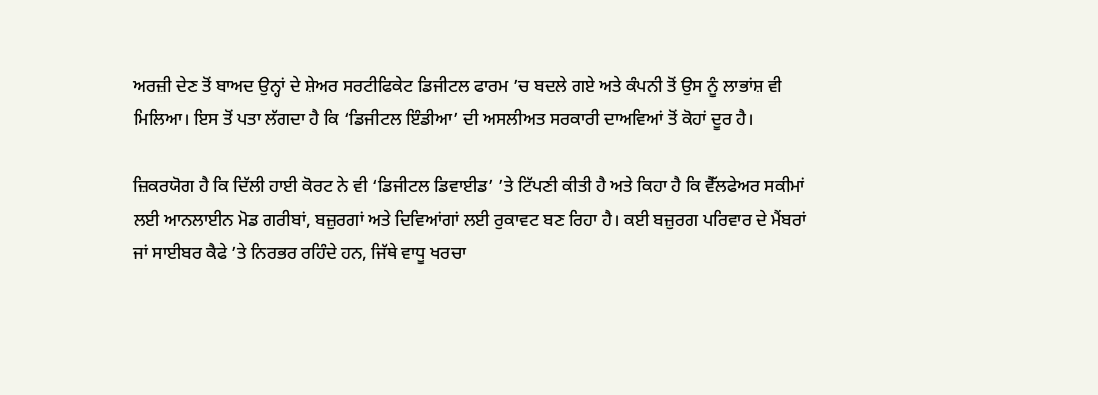ਅਰਜ਼ੀ ਦੇਣ ਤੋਂ ਬਾਅਦ ਉਨ੍ਹਾਂ ਦੇ ਸ਼ੇਅਰ ਸਰਟੀਫਿਕੇਟ ਡਿਜੀਟਲ ਫਾਰਮ ’ਚ ਬਦਲੇ ਗਏ ਅਤੇ ਕੰਪਨੀ ਤੋਂ ਉਸ ਨੂੰ ਲਾਭਾਂਸ਼ ਵੀ ਮਿਲਿਆ। ਇਸ ਤੋਂ ਪਤਾ ਲੱਗਦਾ ਹੈ ਕਿ ‘ਡਿਜੀਟਲ ਇੰਡੀਆ’ ਦੀ ਅਸਲੀਅਤ ਸਰਕਾਰੀ ਦਾਅਵਿਆਂ ਤੋਂ ਕੋਹਾਂ ਦੂਰ ਹੈ।

ਜ਼ਿਕਰਯੋਗ ਹੈ ਕਿ ਦਿੱਲੀ ਹਾਈ ਕੋਰਟ ਨੇ ਵੀ ‘ਡਿਜੀਟਲ ਡਿਵਾਈਡ’ ’ਤੇ ਟਿੱਪਣੀ ਕੀਤੀ ਹੈ ਅਤੇ ਕਿਹਾ ਹੈ ਕਿ ਵੈੱਲਫੇਅਰ ਸਕੀਮਾਂ ਲਈ ਆਨਲਾਈਨ ਮੋਡ ਗਰੀਬਾਂ, ਬਜ਼ੁਰਗਾਂ ਅਤੇ ਦਿਵਿਆਂਗਾਂ ਲਈ ਰੁਕਾਵਟ ਬਣ ਰਿਹਾ ਹੈ। ਕਈ ਬਜ਼ੁਰਗ ਪਰਿਵਾਰ ਦੇ ਮੈਂਬਰਾਂ ਜਾਂ ਸਾਈਬਰ ਕੈਫੇ ’ਤੇ ਨਿਰਭਰ ਰਹਿੰਦੇ ਹਨ, ਜਿੱਥੇ ਵਾਧੂ ਖਰਚਾ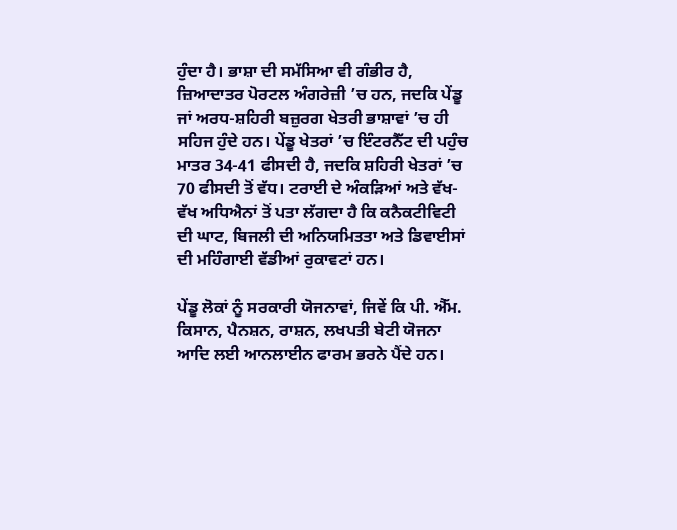ਹੁੰਦਾ ਹੈ। ਭਾਸ਼ਾ ਦੀ ਸਮੱਸਿਆ ਵੀ ਗੰਭੀਰ ਹੈ, ਜ਼ਿਆਦਾਤਰ ਪੋਰਟਲ ਅੰਗਰੇਜ਼ੀ ’ਚ ਹਨ, ਜਦਕਿ ਪੇਂਡੂ ਜਾਂ ਅਰਧ-ਸ਼ਹਿਰੀ ਬਜ਼ੁਰਗ ਖੇਤਰੀ ਭਾਸ਼ਾਵਾਂ ’ਚ ਹੀ ਸਹਿਜ ਹੁੰਦੇ ਹਨ। ਪੇਂਡੂ ਖੇਤਰਾਂ ’ਚ ਇੰਟਰਨੈੱਟ ਦੀ ਪਹੁੰਚ ਮਾਤਰ 34-41 ਫੀਸਦੀ ਹੈ, ਜਦਕਿ ਸ਼ਹਿਰੀ ਖੇਤਰਾਂ ’ਚ 70 ਫੀਸਦੀ ਤੋਂ ਵੱਧ। ਟਰਾਈ ਦੇ ਅੰਕੜਿਆਂ ਅਤੇ ਵੱਖ-ਵੱਖ ਅਧਿਐਨਾਂ ਤੋਂ ਪਤਾ ਲੱਗਦਾ ਹੈ ਕਿ ਕਨੈਕਟੀਵਿਟੀ ਦੀ ਘਾਟ, ਬਿਜਲੀ ਦੀ ਅਨਿਯਮਿਤਤਾ ਅਤੇ ਡਿਵਾਈਸਾਂ ਦੀ ਮਹਿੰਗਾਈ ਵੱਡੀਆਂ ਰੁਕਾਵਟਾਂ ਹਨ।

ਪੇਂਡੂ ਲੋਕਾਂ ਨੂੰ ਸਰਕਾਰੀ ਯੋਜਨਾਵਾਂ, ਜਿਵੇਂ ਕਿ ਪੀ. ਐੱਮ. ਕਿਸਾਨ, ਪੈਨਸ਼ਨ, ਰਾਸ਼ਨ, ਲਖਪਤੀ ਬੇਟੀ ਯੋਜਨਾ ਆਦਿ ਲਈ ਆਨਲਾਈਨ ਫਾਰਮ ਭਰਨੇ ਪੈਂਦੇ ਹਨ।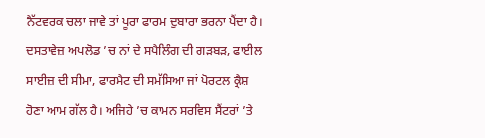ਨੈੱਟਵਰਕ ਚਲਾ ਜਾਵੇ ਤਾਂ ਪੂਰਾ ਫਾਰਮ ਦੁਬਾਰਾ ਭਰਨਾ ਪੈਂਦਾ ਹੈ। ਦਸਤਾਵੇਜ਼ ਅਪਲੋਡ ’ਚ ਨਾਂ ਦੇ ਸਪੈਲਿੰਗ ਦੀ ਗੜਬੜ, ਫਾਈਲ ਸਾਈਜ਼ ਦੀ ਸੀਮਾ, ਫਾਰਮੈਟ ਦੀ ਸਮੱਸਿਆ ਜਾਂ ਪੋਰਟਲ ਕ੍ਰੈਸ਼ ਹੋਣਾ ਆਮ ਗੱਲ ਹੈ। ਅਜਿਹੇ ’ਚ ਕਾਮਨ ਸਰਵਿਸ ਸੈਂਟਰਾਂ ’ਤੇ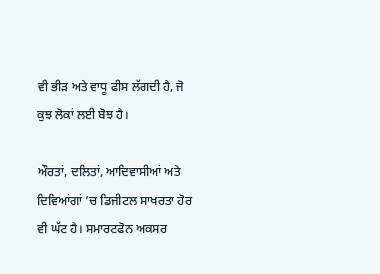ਵੀ ਭੀੜ ਅਤੇ ਵਾਧੂ ਫੀਸ ਲੱਗਦੀ ਹੈ, ਜੋ ਕੁਝ ਲੋਕਾਂ ਲਈ ਬੋਝ ਹੈ।

ਔਰਤਾਂ, ਦਲਿਤਾਂ, ਆਦਿਵਾਸੀਆਂ ਅਤੇ ਦਿਵਿਆਂਗਾਂ ’ਚ ਡਿਜੀਟਲ ਸਾਖਰਤਾ ਹੋਰ ਵੀ ਘੱਟ ਹੈ। ਸਮਾਰਟਫੋਨ ਅਕਸਰ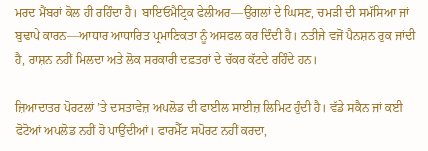ਮਰਦ ਮੈਂਬਰਾਂ ਕੋਲ ਹੀ ਰਹਿੰਦਾ ਹੈ। ਬਾਇਓਮੈਟ੍ਰਿਕ ਫੇਲੀਅਰ—ਉਂਗਲਾਂ ਦੇ ਘਿਸਣ, ਚਮੜੀ ਦੀ ਸਮੱਸਿਆ ਜਾਂ ਬੁਢਾਪੇ ਕਾਰਨ—ਆਧਾਰ ਆਧਾਰਿਤ ਪ੍ਰਮਾਣਿਕਤਾ ਨੂੰ ਅਸਫਲ ਕਰ ਦਿੰਦੀ ਹੈ। ਨਤੀਜੇ ਵਜੋਂ ਪੈਨਸ਼ਨ ਰੁਕ ਜਾਂਦੀ ਹੈ, ਰਾਸ਼ਨ ਨਹੀਂ ਮਿਲਦਾ ਅਤੇ ਲੋਕ ਸਰਕਾਰੀ ਦਫ਼ਤਰਾਂ ਦੇ ਚੱਕਰ ਕੱਟਦੇ ਰਹਿੰਦੇ ਹਨ।

ਜ਼ਿਆਦਾਤਰ ਪੋਰਟਲਾਂ ’ਤੇ ਦਸਤਾਵੇਜ਼ ਅਪਲੋਡ ਦੀ ਫਾਈਲ ਸਾਈਜ਼ ਲਿਮਿਟ ਹੁੰਦੀ ਹੈ। ਵੱਡੇ ਸਕੈਨ ਜਾਂ ਕਈ ਫੋਟੋਆਂ ਅਪਲੋਡ ਨਹੀਂ ਹੋ ਪਾਉਂਦੀਆਂ। ਫਾਰਮੈੱਟ ਸਪੋਰਟ ਨਹੀਂ ਕਰਦਾ,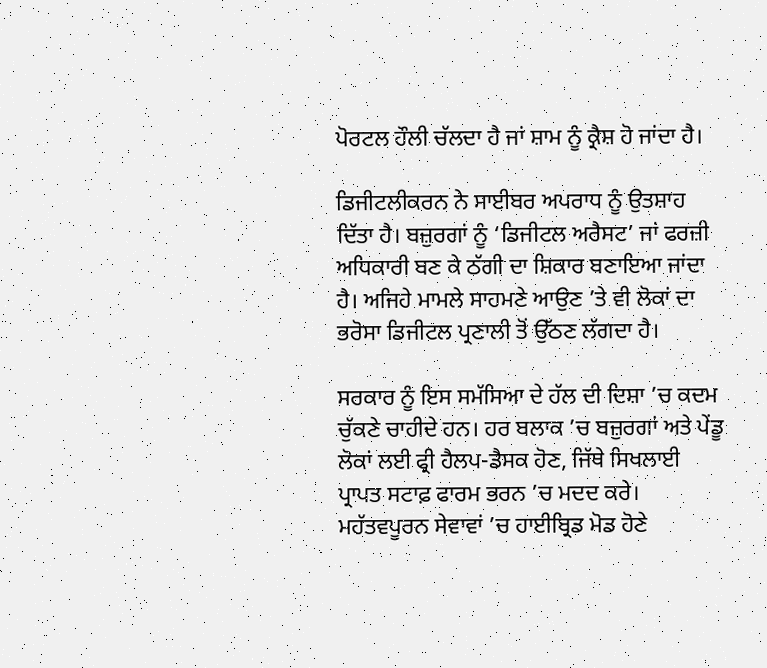ਪੋਰਟਲ ਹੌਲੀ ਚੱਲਦਾ ਹੈ ਜਾਂ ਸ਼ਾਮ ਨੂੰ ਕ੍ਰੈਸ਼ ਹੋ ਜਾਂਦਾ ਹੈ।

ਡਿਜੀਟਲੀਕਰਨ ਨੇ ਸਾਈਬਰ ਅਪਰਾਧ ਨੂੰ ਉਤਸ਼ਾਹ ਦਿੱਤਾ ਹੈ। ਬਜ਼ੁਰਗਾਂ ਨੂੰ ‘ਡਿਜੀਟਲ ਅਰੈਸਟ’ ਜਾਂ ਫਰਜ਼ੀ ਅਧਿਕਾਰੀ ਬਣ ਕੇ ਠੱਗੀ ਦਾ ਸ਼ਿਕਾਰ ਬਣਾਇਆ ਜਾਂਦਾ ਹੈ। ਅਜਿਹੇ ਮਾਮਲੇ ਸਾਹਮਣੇ ਆਉਣ ’ਤੇ ਵੀ ਲੋਕਾਂ ਦਾ ਭਰੋਸਾ ਡਿਜੀਟਲ ਪ੍ਰਣਾਲੀ ਤੋਂ ਉੱਠਣ ਲੱਗਦਾ ਹੈ।

ਸਰਕਾਰ ਨੂੰ ਇਸ ਸਮੱਸਿਆ ਦੇ ਹੱਲ ਦੀ ਦਿਸ਼ਾ ’ਚ ਕਦਮ ਚੁੱਕਣੇ ਚਾਹੀਦੇ ਹਨ। ਹਰ ਬਲਾਕ ’ਚ ਬਜ਼ੁਰਗਾਂ ਅਤੇ ਪੇਂਡੂ ਲੋਕਾਂ ਲਈ ਫ੍ਰੀ ਹੈਲਪ-ਡੈਸਕ ਹੋਣ, ਜਿੱਥੇ ਸਿਖਲਾਈ ਪ੍ਰਾਪਤ ਸਟਾਫ਼ ਫਾਰਮ ਭਰਨ ’ਚ ਮਦਦ ਕਰੇ। ਮਹੱਤਵਪੂਰਨ ਸੇਵਾਵਾਂ ’ਚ ਹਾਈਬ੍ਰਿਡ ਮੋਡ ਹੋਣੇ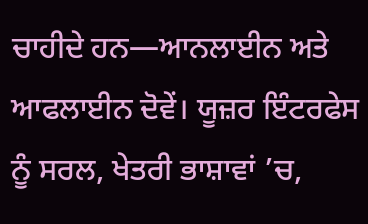ਚਾਹੀਦੇ ਹਨ—ਆਨਲਾਈਨ ਅਤੇ ਆਫਲਾਈਨ ਦੋਵੇਂ। ਯੂਜ਼ਰ ਇੰਟਰਫੇਸ ਨੂੰ ਸਰਲ, ਖੇਤਰੀ ਭਾਸ਼ਾਵਾਂ ’ਚ,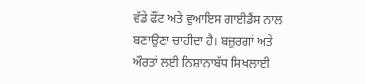ਵੱਡੇ ਫੌਂਟ ਅਤੇ ਵੁਆਇਸ ਗਾਈਡੈਂਸ ਨਾਲ ਬਣਾਉਣਾ ਚਾਹੀਦਾ ਹੈ। ਬਜ਼ੁਰਗਾਂ ਅਤੇ ਔਰਤਾਂ ਲਈ ਨਿਸ਼ਾਨਾਬੱਧ ਸਿਖਲਾਈ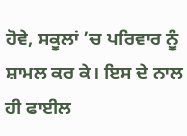ਹੋਵੇ, ਸਕੂਲਾਂ ’ਚ ਪਰਿਵਾਰ ਨੂੰ ਸ਼ਾਮਲ ਕਰ ਕੇ। ਇਸ ਦੇ ਨਾਲ ਹੀ ਫਾਈਲ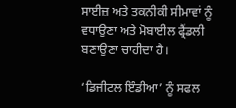ਸਾਈਜ਼ ਅਤੇ ਤਕਨੀਕੀ ਸੀਮਾਵਾਂ ਨੂੰ ਵਧਾਉਣਾ ਅਤੇ ਮੋਬਾਈਲ ਫ੍ਰੈਂਡਲੀ ਬਣਾਉਣਾ ਚਾਹੀਦਾ ਹੈ।

‘ਡਿਜੀਟਲ ਇੰਡੀਆ’ ਨੂੰ ਸਫਲ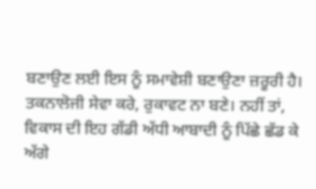ਬਣਾਉਣ ਲਈ ਇਸ ਨੂੰ ਸਮਾਵੇਸ਼ੀ ਬਣਾਉਣਾ ਜ਼ਰੂਰੀ ਹੈ। ਤਕਨਾਲੋਜੀ ਸੇਵਾ ਕਰੇ, ਰੁਕਾਵਟ ਨਾ ਬਣੇ। ਨਹੀਂ ਤਾਂ, ਵਿਕਾਸ ਦੀ ਇਹ ਗੱਡੀ ਅੱਧੀ ਆਬਾਦੀ ਨੂੰ ਪਿੱਛੇ ਛੱਡ ਕੇ ਅੱਗੇ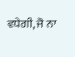ਵਧੇਗੀ, ਜੋ ਨਾ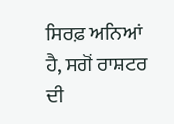ਸਿਰਫ਼ ਅਨਿਆਂ ਹੈ, ਸਗੋਂ ਰਾਸ਼ਟਰ ਦੀ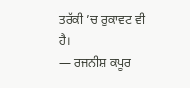ਤਰੱਕੀ ’ਚ ਰੁਕਾਵਟ ਵੀ ਹੈ।
— ਰਜਨੀਸ਼ ਕਪੂਰ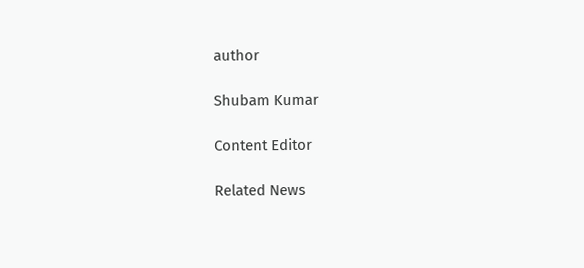author

Shubam Kumar

Content Editor

Related News